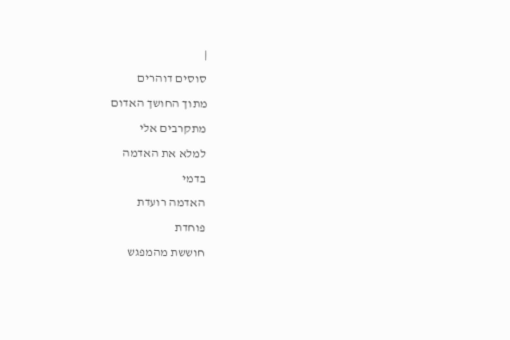|
סוסים דוהרים
מתוך החושך האדום
מתקרבים אלי
למלא את האדמה
בדמי
האדמה רועדת
פוחדת
חוששת מהמפגש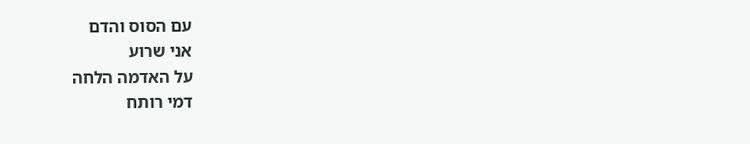עם הסוס והדם
אני שרוע
על האדמה הלחה
דמי רותח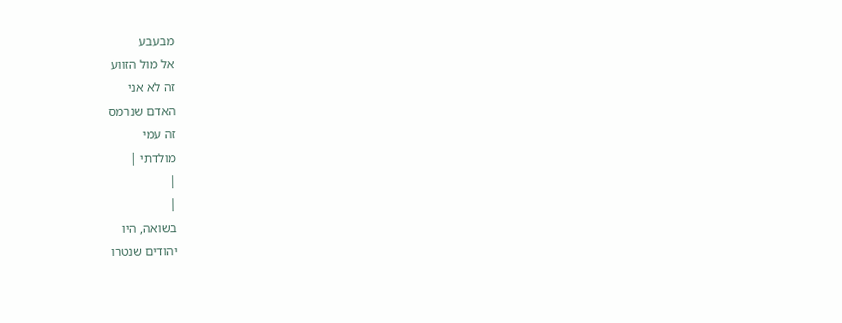מבעבע
אל מול הזווע
זה לא אני
האדם שנרמס
זה עמי
מולדתי |
|
|
בשואה, היו
יהודים שנטרו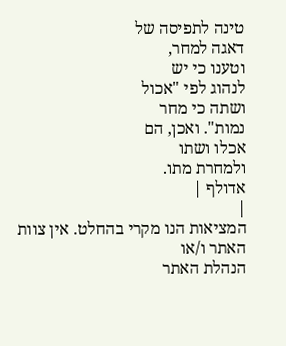טינה לתפיסה של
דאגה למחר,
וטענו כי יש
לנהוג לפי "אכול
ושתה כי מחר
נמות". ואכן, הם
אכלו ושתו
ולמחרת מתו.
אדולף |
|
המציאות הנו מקרי בהחלט. אין צוות האתר ו/או
הנהלת האתר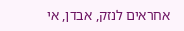אחראים לנזק, אבדן, אי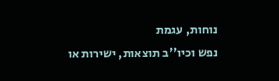נוחות, עגמת
נפש וכיו''ב תוצאות, ישירות או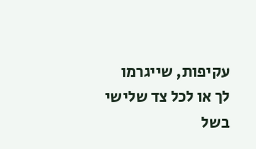עקיפות, שייגרמו
לך או לכל צד שלישי בשל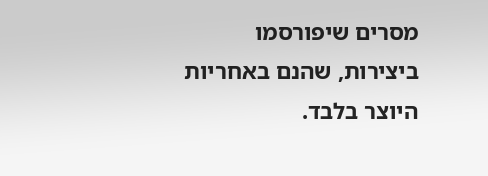מסרים שיפורסמו
ביצירות, שהנם באחריות היוצר בלבד.